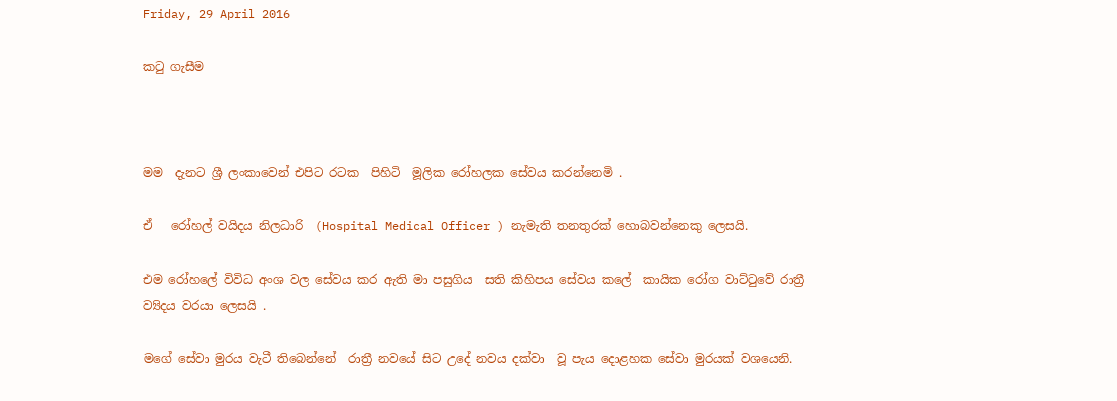Friday, 29 April 2016

කටු ගැසීම



මම  දැනට ශ්‍රී ලංකාවෙන් එපිට රටක  පිහිටි  මූලික රෝහලක සේවය කරන්නෙමි .

ඒ   රෝහල් වයිදය නිලධාරි  (Hospital Medical Officer ) නැමැති තනතුරක් හොබවන්නෙකු ලෙසයි.

එම රෝහලේ විවිධ අංශ වල සේවය කර ඇති මා පසුගිය  සති කිහිපය සේවය කලේ  කායික රෝග වාට්ටුවේ රාත්‍රී ව්‍යිදය වරයා ලෙසයි .

මගේ සේවා මුරය වැටී තිබෙන්නේ  රාත්‍රී නවයේ සිට උදේ නවය දක්වා  වූ පැය දොළහක සේවා මුරයක් වශයෙනි.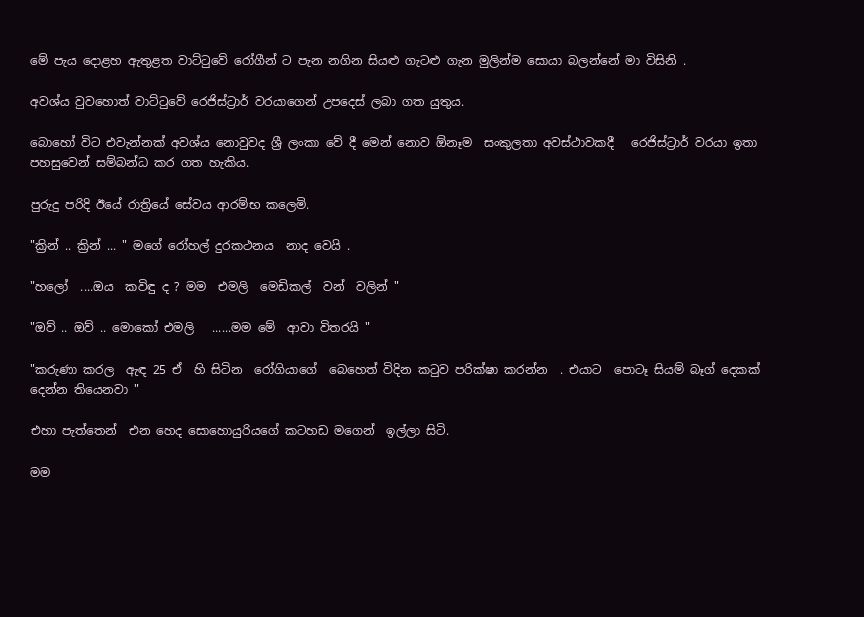මේ පැය දොළහ ඇතුළත වාට්ටුවේ රෝගීන් ට පැන නගින සියළු ගැටළු ගැන මුලින්ම සොයා බලන්නේ මා විසිනි .

අවශ්ය වුවහොත් වාට්ටුවේ රෙජිස්ට්‍රාර් වරයාගෙන් උපදෙස් ලබා ගත යුතුය.

බොහෝ විට එවැන්නක් අවශ්ය නොවුවද ශ්‍රී ලංකා වේ දී මෙන් නොව ඕනෑම  සංකුලතා අවස්ථාවකදී   රෙජිස්ට්‍රාර් වරයා ඉතා පහසුවෙන් සම්බන්ධ කර ගත හැකිය.

පුරුදු පරිදි ඊයේ රාත්‍රියේ සේවය ආරම්භ කලෙමි.

"ක්‍රින් .. ක්‍රින් ... " මගේ රෝහල් දුරකථනය  නාද වෙයි .

"හලෝ  ....ඔය  කවිඳු ද ? මම  එමලි  මෙඩිකල්  වන්  වලින් "

"ඔව් .. ඔව් .. මොකෝ එමලි   ......මම මේ  ආවා විතරයි "

"කරුණා කරල  ඇඳ 25 ඒ  හි සිටින  රෝගියාගේ  බෙහෙත් විදින කටුව පරික්ෂා කරන්න  . එයාට  පොටෑ සියම් බෑග් දෙකක් දෙන්න තියෙනවා "

එහා පැත්තෙන්  එන හෙද සොහොයුරියගේ කටහඩ මගෙන්  ඉල්ලා සිටි.

මම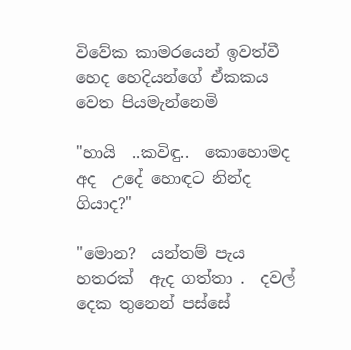විවේක කාමරයෙන් ඉවත්වී  හෙද හෙදියන්ගේ ඒකකය වෙත පියමැන්නෙමි

"හායි  ..කවිඳු..  කොහොමද  අද  උදේ හොඳට නින්ද ගියාද?"

"මොන?  යන්තම් පැය හතරක්  ඇද ගත්තා .  දවල් දෙක තුනෙන් පස්සේ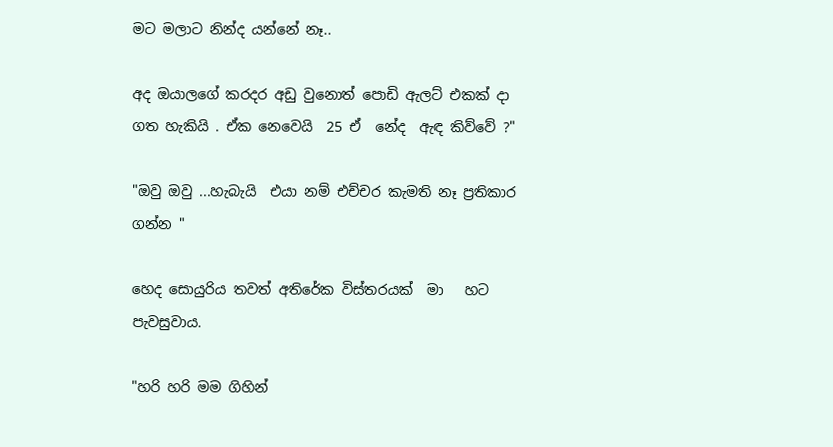මට මලාට නින්ද යන්නේ නෑ..

අද ඔයාලගේ කරදර අඩු වුනොත් පොඩි ඇලට් එකක් දා ගත හැකියි . ඒක නෙවෙයි  25 ඒ  නේද  ඇඳ කිව්වේ ?"

"ඔවු ඔවු ...හැබැයි  එයා නම් එච්චර කැමති නෑ ප්‍රතිකාර  ගන්න "

හෙද සොයුරිය තවත් අතිරේක විස්තරයක්  මා   හට පැවසුවාය.

"හරි හරි මම ගිහින්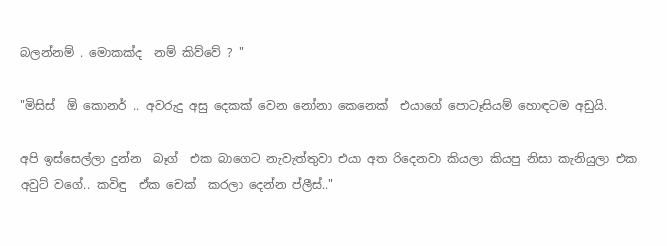බලන්නම් . මොකක්ද  නම් කිව්වේ ? "

"මිසිස්  ඕ කොනර් .. අවරුදු අසු දෙකක් වෙන නෝනා කෙනෙක්  එයාගේ පොටෑසියම් හොඳටම අඩුයි.

අපි ඉස්සෙල්ලා දුන්න  බෑග්  එක බාගෙට නැවැත්තුවා එයා අත රිදෙනවා කියලා කියපු නිසා කැනියුලා එක
අවුට් වගේ.. කවිඳු  ඒක චෙක්  කරලා දෙන්න ප්ලීස්.."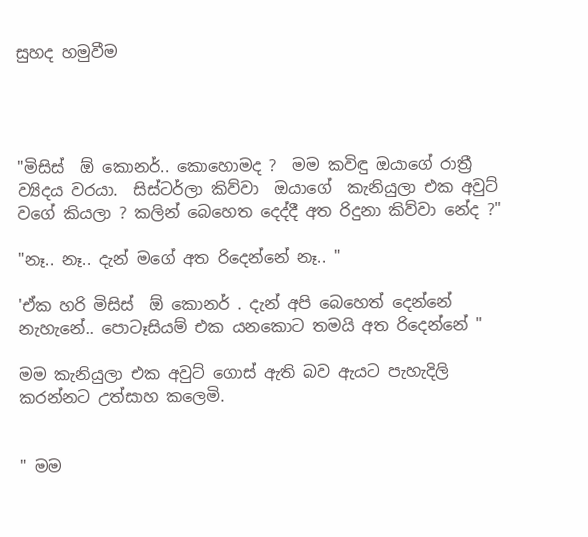සුහද හමුවීම




"මිසිස්  ඕ කොනර්.. කොහොමද ?  මම කවිඳු ඔයාගේ රාත්‍රී ව්‍යිදය වරයා.  සිස්ටර්ලා කිව්වා  ඔයාගේ  කැනියුලා එක අවුට් වගේ කියලා ? කලින් බෙහෙත දෙද්දී අත රිදුනා කිව්වා නේද ?"

"නෑ.. නෑ.. දැන් මගේ අත රිදෙන්නේ නෑ.. "

'ඒක හරි මිසිස්  ඕ කොනර් . දැන් අපි බෙහෙත් දෙන්නේ නැහැනේ.. පොටෑසියම් එක යනකොට තමයි අත රිදෙන්නේ "

මම කැනියුලා එක අවුට් ගොස් ඇති බව ඇයට පැහැදිලි කරන්නට උත්සාහ කලෙමි.


" මම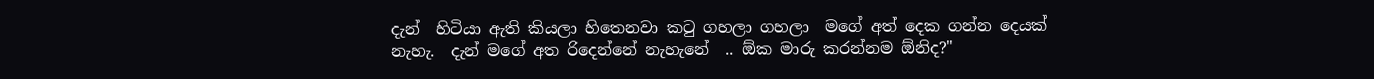දැන්  හිටියා ඇති කියලා හිතෙනවා කටු ගහලා ගහලා  මගේ අත් දෙක ගන්න දෙයක් නැහැ.  දැන් මගේ අත රිදෙන්නේ නැහැනේ  .. ඕක මාරු කරන්නම ඕනිද?"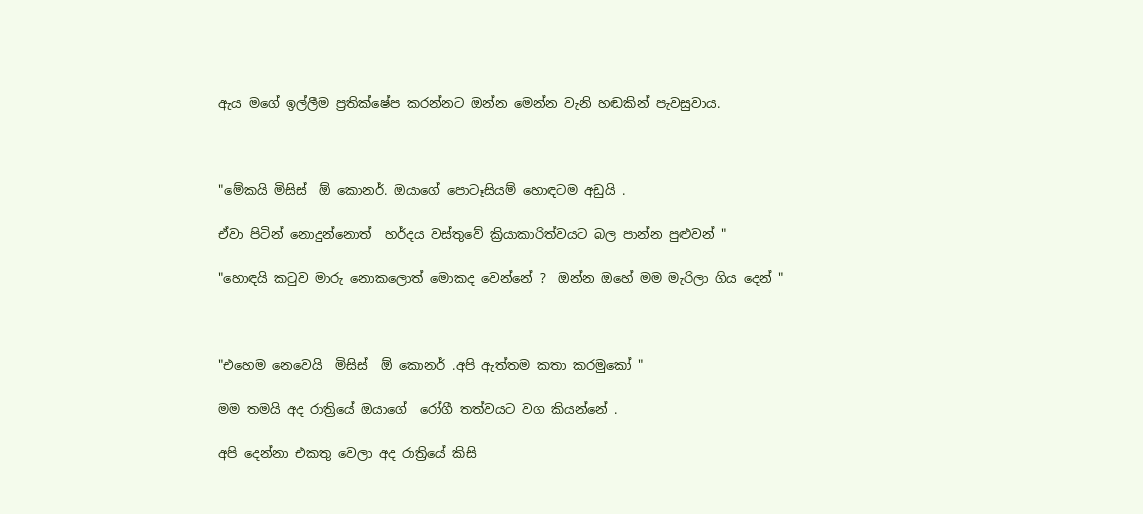ඇය මගේ ඉල්ලීම ප්‍රතික්ෂේප කරන්නට ඔන්න මෙන්න වැනි හඬකින් පැවසුවාය.



"මේකයි මිසිස්  ඕ කොනර්. ඔයාගේ පොටෑසියම් හොඳටම අඩුයි .

ඒවා පිටින් නොදුන්නොත්  හර්දය වස්තුවේ ක්‍රියාකාරිත්වයට බල පාන්න පුළුවන් "

"හොඳයි කටුව මාරු නොකලොත් මොකද වෙන්නේ ?  ඔන්න ඔහේ මම මැරිලා ගිය දෙන් "



"එහෙම නෙවෙයි  මිසිස්  ඕ කොනර් .අපි ඇත්තම කතා කරමුකෝ "

මම තමයි අද රාත්‍රියේ ඔයාගේ  රෝගී තත්වයට වග කියන්නේ .

අපි දෙන්නා එකතු වෙලා අද රාත්‍රියේ කිසි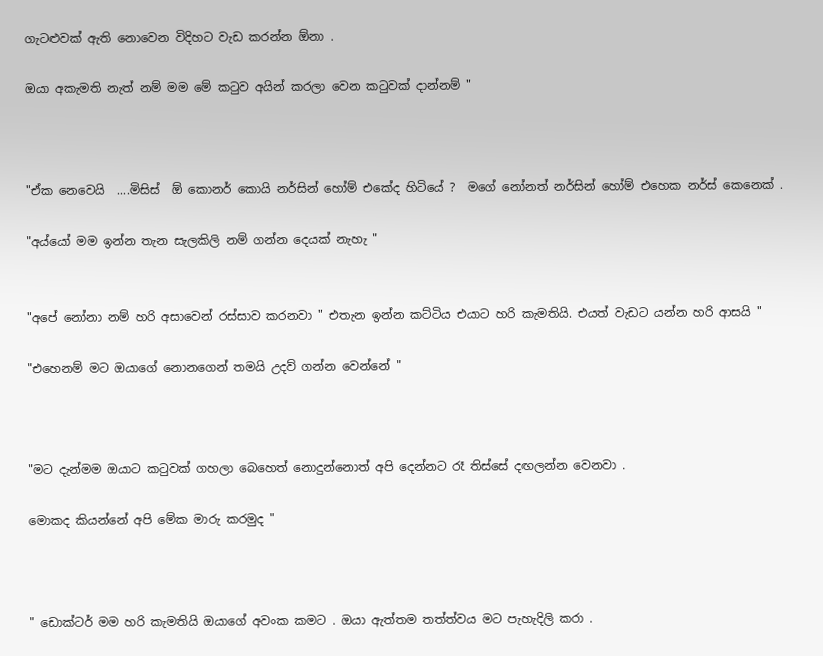ගැටළුවක් ඇති නොවෙන විදිහට වැඩ කරන්න ඕනා .

ඔයා අකැමති නැත් නම් මම මේ කටුව අයින් කරලා වෙන කටුවක් දාන්නම් "



"ඒක නෙවෙයි  ....මිසිස්  ඕ කොනර් කොයි නර්සින් හෝම් එකේද හිටියේ ?  මගේ නෝනත් නර්සින් හෝම් එහෙක නර්ස් කෙනෙක් .

"අය්යෝ මම ඉන්න තැන සැලකිලි නම් ගන්න දෙයක් නැහැ "


"අපේ නෝනා නම් හරි අසාවෙන් රස්සාව කරනවා " එතැන ඉන්න කට්ටිය එයාට හරි කැමතියි. එයත් වැඩට යන්න හරි ආසයි "

"එහෙනම් මට ඔයාගේ නොනගෙන් තමයි උදව් ගන්න වෙන්නේ "



"මට දැන්මම ඔයාට කටුවක් ගහලා බෙහෙත් නොදුන්නොත් අපි දෙන්නට රෑ තිස්සේ දඟලන්න වෙනවා .

මොකද කියන්නේ අපි මේක මාරු කරමුද "



" ඩොක්ටර් මම හරි කැමතියි ඔයාගේ අවංක කමට . ඔයා ඇත්තම තත්ත්වය මට පැහැදිලි කරා .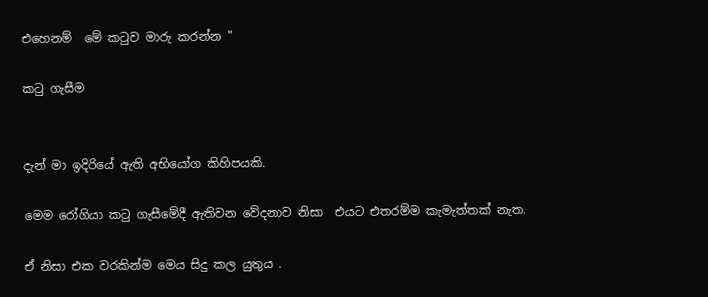එහෙනම්  මේ කටුව මාරු කරන්න "

කටු ගැසීම


දැන් මා ඉදිරියේ ඇති අභියෝග කිහිපයකි.

මෙම රෝගියා කටු ගැසීමේදී ඇතිවන වේදනාව නිසා  එයට එතරම්ම කැමැත්තක් නැත.

ඒ නිසා එක වරකින්ම මෙය සිදු කල යුතුය .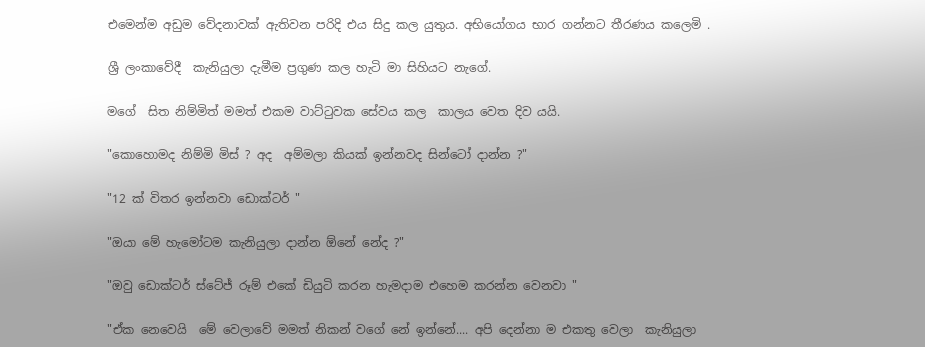එමෙන්ම අඩුම වේදනාවක් ඇතිවන පරිදි එය සිදු කල යුතුය. අභියෝගය භාර ගන්නට තීරණය කලෙමි .

ශ්‍රී ලංකාවේදී  කැනියුලා දැමීම ප්‍රගුණ කල හැටි මා සිහියට නැගේ.

මගේ  සිත නිම්මිත් මමත් එකම වාට්ටුවක සේවය කල  කාලය වෙත දිව යයි.

"කොහොමද නිම්මි මිස් ? අද  අම්මලා කියක් ඉන්නවද සින්ටෝ දාන්න ?"

"12 ක් විතර ඉන්නවා ඩොක්ටර් "

"ඔයා මේ හැමෝටම කැනියුලා දාන්න ඕනේ නේද ?"

"ඔවු ඩොක්ටර් ස්ටේජ් රූම් එකේ ඩියුටි කරන හැමදාම එහෙම කරන්න වෙනවා "

"ඒක නෙවෙයි  මේ වෙලාවේ මමත් නිකන් වගේ නේ ඉන්නේ.... අපි දෙන්නා ම එකතු වෙලා  කැනියුලා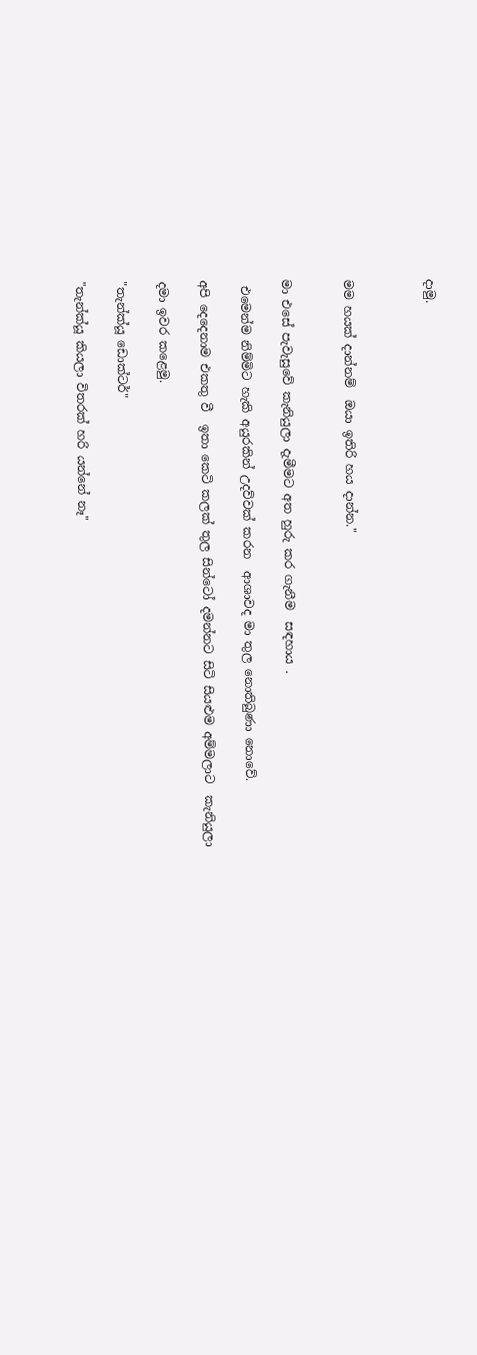දාමු.



මම හයක් දාන්නම්  ඔයා ඉතිරි හය දාන්න."


මා එසේ පැවැසුවේ කැනියුලා දැමීමට අත හුරු කර ගැනීම  සඳහාය .

 එමෙන්ම නිම්මිට හැකි අයුරකින් උදව්වක් කරන  ආශාවද මා තුල නොතිබුණා නොවේ.

අපි දෙදෙනාම එකතු වී  ඉතා කෙටි කලක් තුල සින්ටෝ දමන්නට සිටි සියළුම අම්මලාට  කැනියුලා

දමා ඉවර කළෙමු.

"තැන්ක්යූ ඩොක්ටර්"

"තැන්ක්යූ කියලා විතරක් හරි යන්නේ නෑ"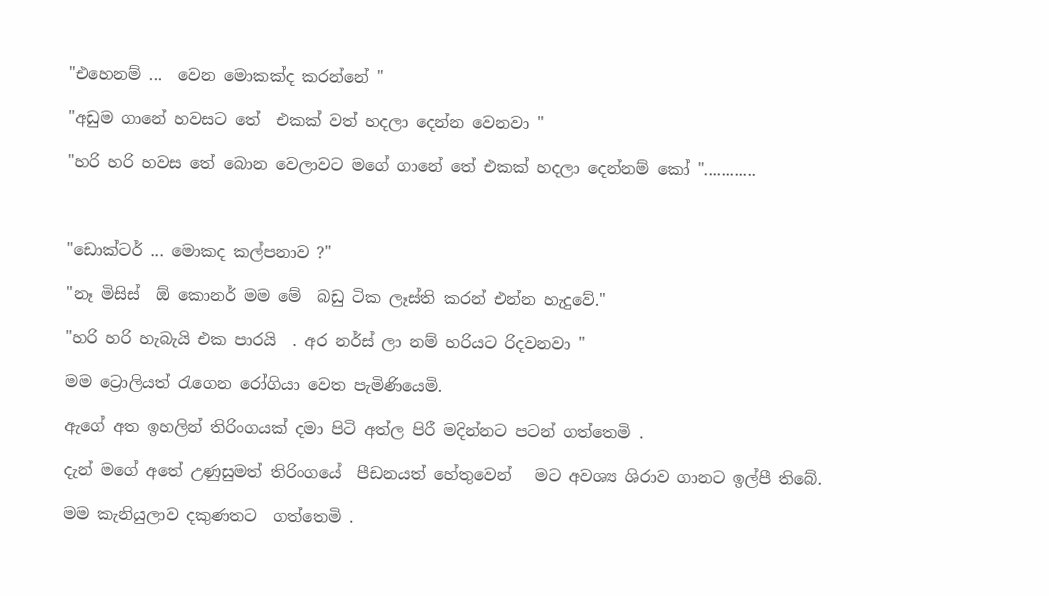"එහෙනම් ...  වෙන මොකක්ද කරන්නේ "

"අඩුම ගානේ හවසට තේ  එකක් වත් හදලා දෙන්න වෙනවා "

"හරි හරි හවස තේ බොන වෙලාවට මගේ ගානේ තේ එකක් හදලා දෙන්නම් කෝ "............



"ඩොක්ටර් ... මොකද කල්පනාව ?"

"නෑ මිසිස්  ඕ කොනර් මම මේ  බඩු ටික ලෑස්ති කරන් එන්න හැදුවේ."

"හරි හරි හැබැයි එක පාරයි  . අර නර්ස් ලා නම් හරියට රිදවනවා "

මම ට්‍රොලියත් රැගෙන රෝගියා වෙත පැමිණියෙමි.

ඇගේ අත ඉහලින් තිරිංගයක් දමා පිටි අත්ල පිරී මදින්නට පටන් ගත්තෙමි .

දැන් මගේ අතේ උණුසුමත් තිරිංගයේ  පීඩනයත් හේතුවෙන්   මට අවශ්‍ය ශිරාව ගානට ඉල්පී තිබේ.

මම කැනියුලාව දකුණතට  ගත්තෙමි .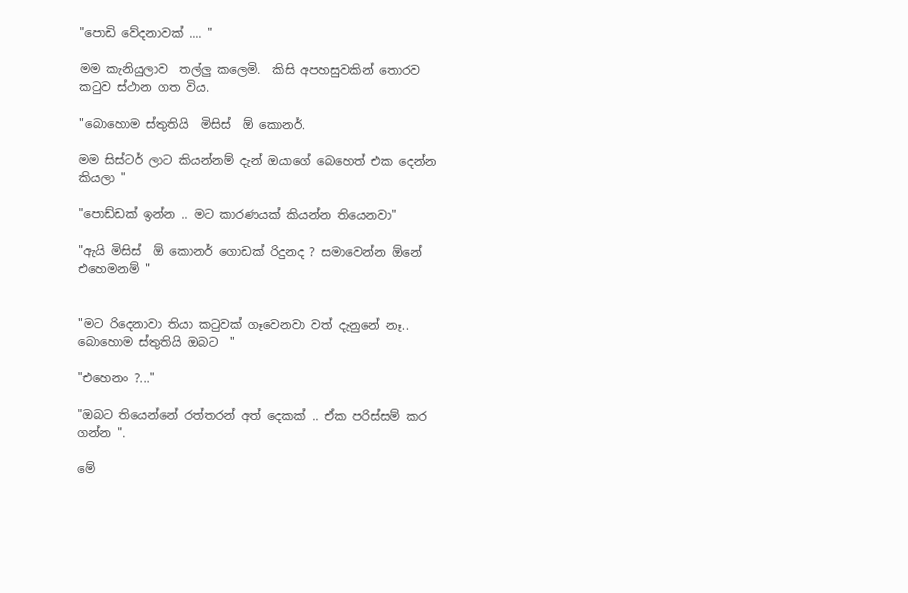"පොඩි වේදනාවක් .... "

මම කැනියුලාව  තල්ලු කලෙමි.  කිසි අපහසුවකින් තොරව  කටුව ස්ථාන ගත විය.

"බොහොම ස්තුතියි  මිසිස්  ඕ කොනර්.

මම සිස්ටර් ලාට කියන්නම් දැන් ඔයාගේ බෙහෙත් එක දෙන්න කියලා "

"පොඩ්ඩක් ඉන්න .. මට කාරණයක් කියන්න තියෙනවා"

"ඇයි මිසිස්  ඕ කොනර් ගොඩක් රිදුනද ? සමාවෙන්න ඕනේ එහෙමනම් "


"මට රිදෙනාවා තියා කටුවක් ගෑවෙනවා වත් දැනුනේ නෑ.. බොහොම ස්තුතියි ඔබට  "

"එහෙනං ?..."

"ඔබට තියෙන්නේ රත්තරන් අත් දෙකක් .. ඒක පරිස්සම් කර ගන්න ".

මේ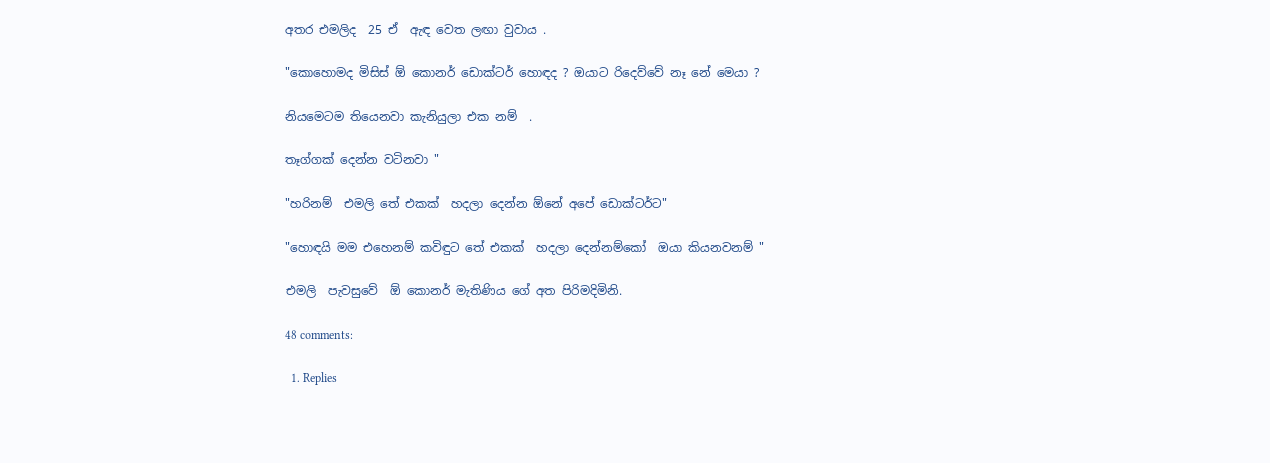අතර එමලිද  25 ඒ  ඇඳ වෙත ලඟා වුවාය .

"කොහොමද මිසිස් ඕ කොනර් ඩොක්ටර් හොඳද ? ඔයාට රිදෙව්වේ නෑ නේ මෙයා ?

නියමෙටම තියෙනවා කැනියුලා එක නම්  .

තෑග්ගක් දෙන්න වටිනවා "

"හරිනම්  එමලි තේ එකක්  හදලා දෙන්න ඕනේ අපේ ඩොක්ටර්ට"

"හොඳයි මම එහෙනම් කවිඳුට තේ එකක්  හදලා දෙන්නම්කෝ  ඔයා කියනවනම් "

එමලි  පැවසුවේ  ඕ කොනර් මැතිණිය ගේ අත පිරිමදිමිනි.

48 comments:

  1. Replies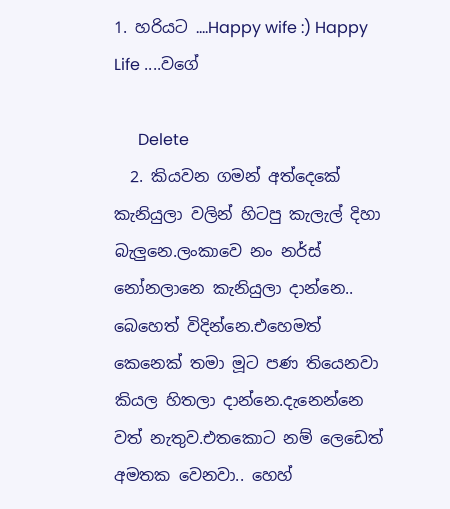1. හරියට ....Happy wife :) Happy Life ....වගේ

      Delete
  2. කියවන ගමන් අත්දෙකේ කැනියුලා වලින් හිටපු කැලැල් දිහා බැලුනෙ.ලංකාවෙ නං නර්ස් නෝනලානෙ කැනියුලා දාන්නෙ.. බෙහෙත් විදින්නෙ.එහෙමත් කෙනෙක් තමා මූට පණ තියෙනවා කියල හිතලා දාන්නෙ.දැනෙන්නෙ වත් නැතුව.එතකොට නම් ලෙඩෙත් අමතක වෙනවා.. හෙහ්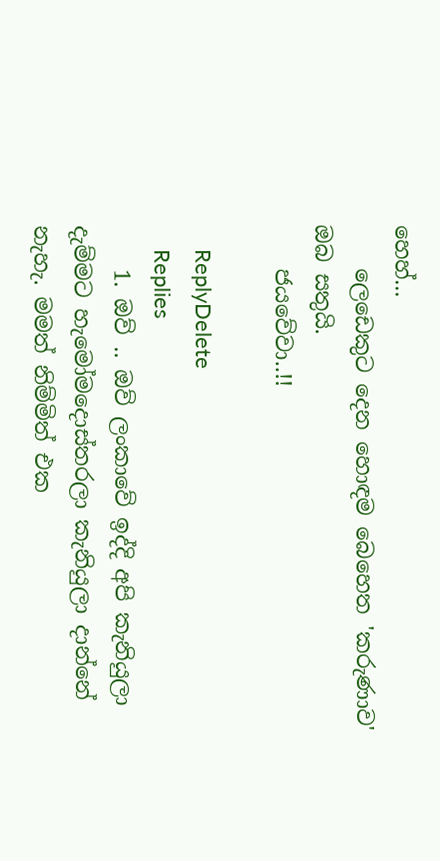හෙහ්...
    ලෙඩෙකුට දෙන හොඳම බෙහෙත 'කරුණාව' ඔබ සතුයි.
    ජයවේවා..!!

    ReplyDelete
    Replies
    1. ඔව් .. ඔව් ලංකාවේ ඉද්දි අපි කැනියුලා දැම්මට හැමෝමදොස්තරලා කැනියුලා දාන්නේ නැහැ. මමත් නිම්මිත් එක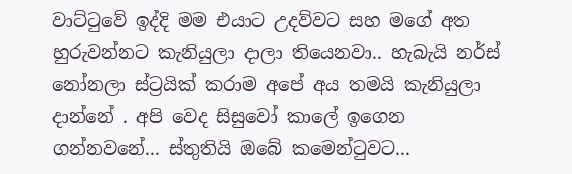වාට්ටුවේ ඉද්දි මම එයාට උදව්වට සහ මගේ අත හුරුවන්නට කැනියුලා දාලා තියෙනවා.. හැබැයි නර්ස් නෝනලා ස්ට්‍රයික් කරාම අපේ අය තමයි කැනියුලා දාන්නේ . අපි වෙද සිසුවෝ කාලේ ඉගෙන ගන්නවනේ... ස්තුතියි ඔබේ කමෙන්ටුවට...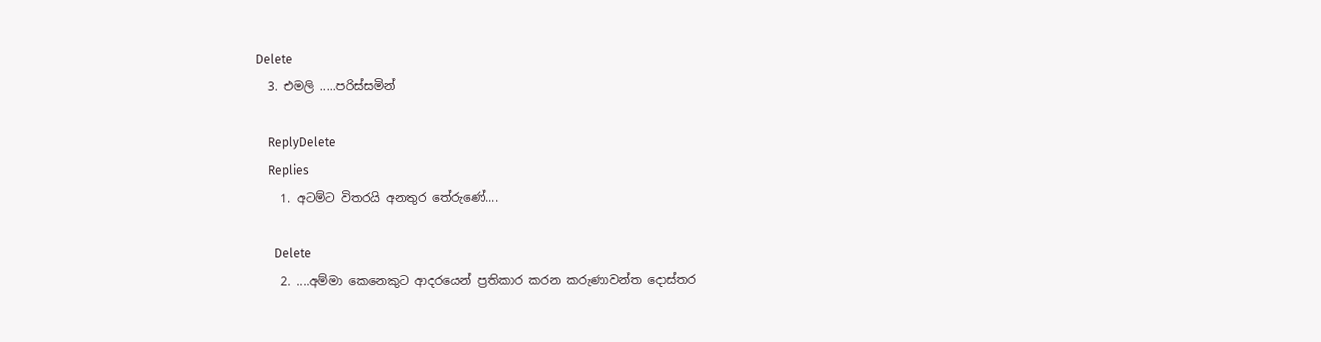Delete
  3. එමලි .....පරිස්සමින්

    ReplyDelete
    Replies
    1. අටම්ට විතරයි අනතුර තේරුණේ....

      Delete
    2. ....අම්මා කෙනෙකුට ආදරයෙන් ප්‍රතිකාර කරන කරුණාවන්ත දොස්තර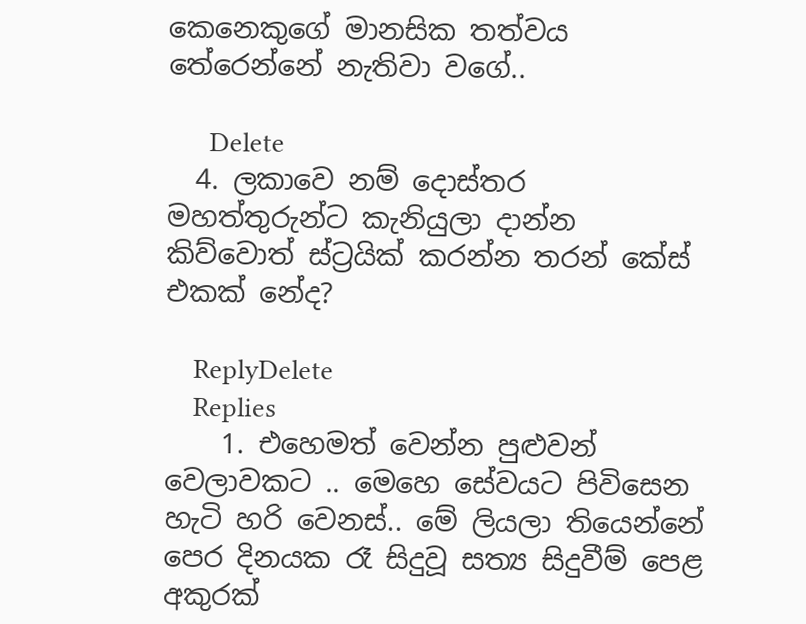කෙනෙකුගේ මානසික තත්වය තේරෙන්නේ නැතිවා වගේ..

      Delete
  4. ලකාවෙ නම් දොස්තර මහත්තුරුන්ට කැනියුලා දාන්න කිව්වොත් ස්ට්‍රයික් කරන්න තරන් කේස් එකක් නේද?

    ReplyDelete
    Replies
    1. එහෙමත් වෙන්න පුළුවන් වෙලාවකට .. මෙහෙ සේවයට පිවිසෙන හැටි හරි වෙනස්.. මේ ලියලා තියෙන්නේ පෙර දිනයක රෑ සිදුවූ සත්‍ය සිදුවීම් පෙළ අකුරක්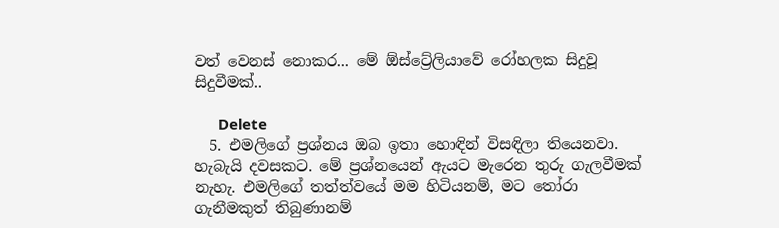වත් වෙනස් නොකර... මේ ඕස්ට්‍රේලියාවේ රෝහලක සිදුවූ සිදුවීමක්..

      Delete
  5. එමලිගේ ප්‍රශ්නය ඔබ ඉතා හොඳින් විසඳිලා තියෙනවා. හැබැයි දවසකට. මේ ප්‍රශ්නයෙන් ඇයට මැරෙන තුරු ගැලවීමක් නැහැ. එමලිගේ තත්ත්වයේ මම හිටියනම්, මට තෝරා ගැනීමකුත් තිබුණානම්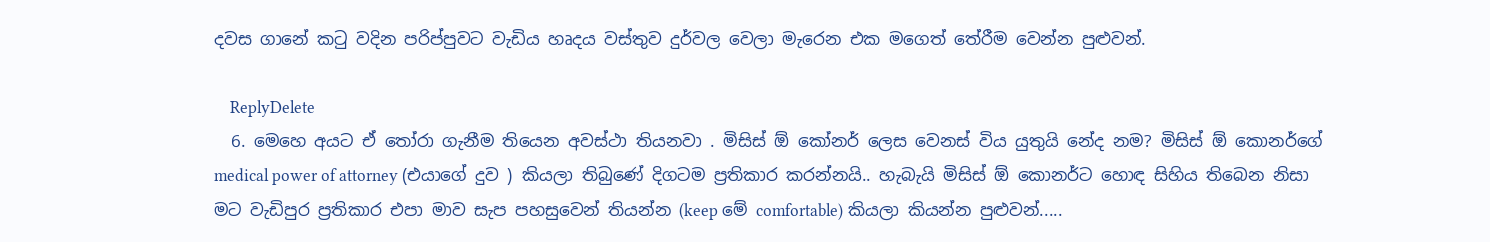දවස ගානේ කටු වදින පරිප්පුවට වැඩිය හෘදය වස්තුව දුර්වල වෙලා මැරෙන එක මගෙත් තේරීම වෙන්න පුළුවන්.

    ReplyDelete
  6. මෙහෙ අයට ඒ තෝරා ගැනීම තියෙන අවස්ථා තියනවා . මිසිස් ඕ කෝනර් ලෙස වෙනස් විය යුතුයි නේද නම? මිසිස් ඕ කොනර්ගේ medical power of attorney (එයාගේ දුව ) කියලා තිබුණේ දිගටම ප්‍රතිකාර කරන්නයි.. හැබැයි මිසිස් ඕ කොනර්ට හොඳ සිහිය තිබෙන නිසා මට වැඩිපුර ප්‍රතිකාර එපා මාව සැප පහසුවෙන් තියන්න (keep මේ comfortable) කියලා කියන්න පුළුවන්.....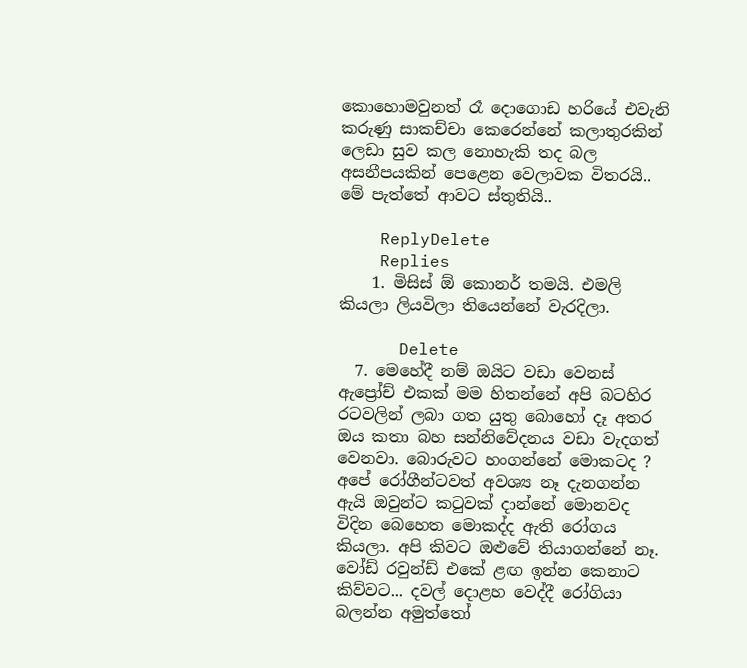කොහොමවුනත් රෑ දොගොඩ හරියේ එවැනි කරුණු සාකච්චා කෙරෙන්නේ කලාතුරකින් ලෙඩා සුව කල නොහැකි තද බල අසනීපයකින් පෙළෙන වෙලාවක විතරයි.. මේ පැත්තේ ආවට ස්තුතියි..

    ReplyDelete
    Replies
    1. මිසිස් ඕ කොනර් තමයි. එමලි කියලා ලියවිලා තියෙන්නේ වැරදිලා.

      Delete
  7. මෙහේදී නම් ඔයිට වඩා වෙනස් ඇප්‍රෝච් එකක් මම හිතන්නේ අපි බටහිර රටවලින් ලබා ගත යුතු බොහෝ දෑ අතර ඔය කතා බහ සන්නිවේදනය වඩා වැදගත් වෙනවා. බොරුවට හංගන්නේ මොකටද ? අපේ රෝගීන්ටවත් අවශ්‍ය නෑ දැනගන්න ඇයි ඔවුන්ට කටුවක් දාන්නේ මොනවද විදින බෙහෙත මොකද්ද ඇති රෝගය කියලා. අපි කිවට ඔළුවේ තියාගන්නේ නෑ. වෝඩ් රවුන්ඩ් එකේ ළඟ ඉන්න කෙනාට කිව්වට... දවල් දොළහ වෙද්දී රෝගියා බලන්න අමුත්තෝ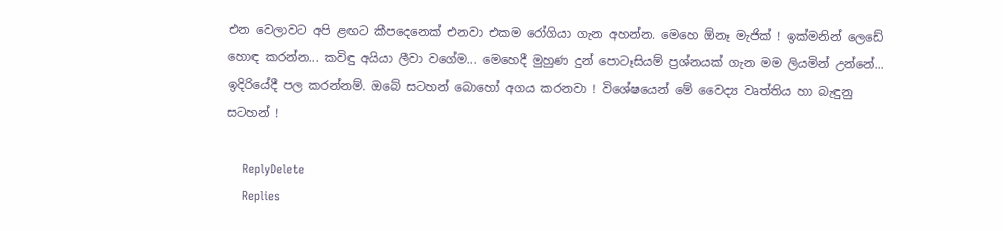එන වෙලාවට අපි ළඟට කීපදෙනෙක් එනවා එකම රෝගියා ගැන අහන්න. මෙහෙ ඕනෑ මැජික් ! ඉක්මනින් ලෙඩේ හොඳ කරන්න... කවිඳු අයියා ලීවා වගේම... මෙහෙදී මුහුණ දුන් පොටෑසියම් ප්‍රශ්නයක් ගැන මම ලියමින් උන්නේ... ඉදිරියේදී පල කරන්නම්. ඔබේ සටහන් බොහෝ අගය කරනවා ! විශේෂයෙන් මේ වෛද්‍ය වෘත්තිය හා බැඳුනු සටහන් !

    ReplyDelete
    Replies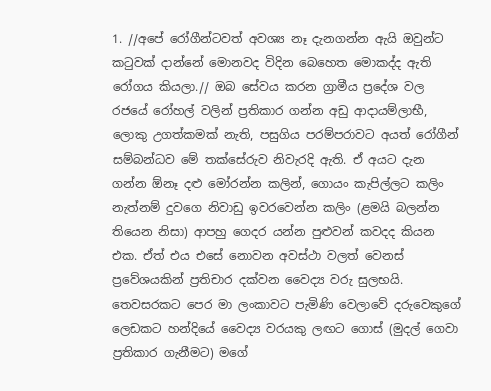1. //අපේ රෝගීන්ටවත් අවශ්‍ය නෑ දැනගන්න ඇයි ඔවුන්ට කටුවක් දාන්නේ මොනවද විදින බෙහෙත මොකද්ද ඇති රෝගය කියලා.// ඔබ සේවය කරන ග්‍රාමීය ප්‍රදේශ වල රජයේ රෝහල් වලින් ප්‍රතිකාර ගන්න අඩු ආදායම්ලාභී, ලොකු උගත්කමක් නැති, පසුගිය පරම්පරාවට අයත් රෝගීන් සම්බන්ධව මේ තක්සේරුව නිවැරදි ඇති. ඒ අයට දැන ගන්න ඕනෑ දළු මෝරන්න කලින්, ගොයං කැපිල්ලට කලිං නැත්නම් දුවගෙ නිවාඩු ඉවරවෙන්න කලිං (ළමයි බලන්න තියෙන නිසා) ආපහු ගෙදර යන්න පුළුවන් කවදද කියන එක. ඒත් එය එසේ නොවන අවස්ථා වලත් වෙනස් ප්‍රවේශයකින් ප්‍රතිචාර දක්වන වෛද්‍ය වරු සුලභයි. තෙවසරකට පෙර මා ලංකාවට පැමිණි වෙලාවේ දරුවෙකුගේ ලෙඩකට හන්දියේ වෛද්‍ය වරයකු ලඟට ගොස් (මුදල් ගෙවා ප්‍රතිකාර ගැනීමට) මගේ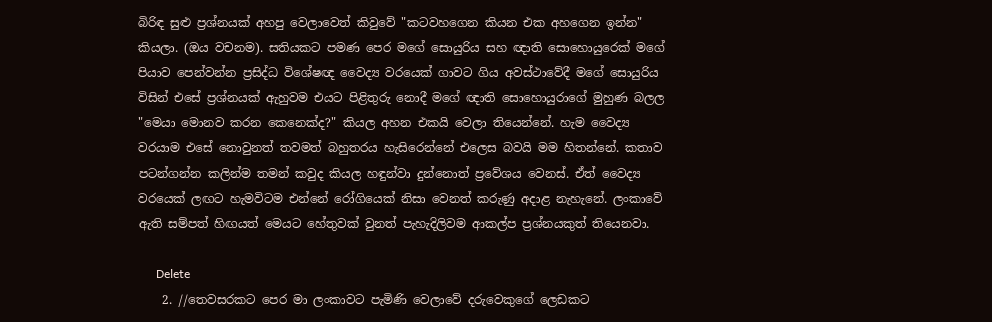බිරිඳ සුළු ප්‍රශ්නයක් අහපු වෙලාවෙත් කිවුවේ "කටවහගෙන කියන එක අහගෙන ඉන්න" කියලා. (ඔය වචනම). සතියකට පමණ පෙර මගේ සොයුරිය සහ ඥාති සොහොයුරෙක් මගේ පියාව පෙන්වන්න ප්‍රසිද්ධ විශේෂඥ වෛද්‍ය වරයෙක් ගාවට ගිය අවස්ථාවේදී මගේ සොයුරිය විසින් එසේ ප්‍රශ්නයක් ඇහුවම එයට පිළිතුරු නොදී මගේ ඥාති සොහොයුරාගේ මුහුණ බලල "මෙයා මොනව කරන කෙනෙක්ද?" කියල අහන එකයි වෙලා තියෙන්නේ. හැම වෛද්‍ය වරයාම එසේ නොවුනත් තවමත් බහුතරය හැසිරෙන්නේ එලෙස බවයි මම හිතන්නේ. කතාව පටන්ගන්න කලින්ම තමන් කවුද කියල හඳුන්වා දුන්නොත් ප්‍රවේශය වෙනස්. ඒත් වෛද්‍ය වරයෙක් ලඟට හැමවිටම එන්නේ රෝගියෙක් නිසා වෙනත් කරුණු අදාළ නැහැනේ. ලංකාවේ ඇති සම්පත් හිඟයත් මෙයට හේතුවක් වුනත් පැහැදිලිවම ආකල්ප ප්‍රශ්නයකුත් තියෙනවා.

      Delete
    2. //තෙවසරකට පෙර මා ලංකාවට පැමිණි වෙලාවේ දරුවෙකුගේ ලෙඩකට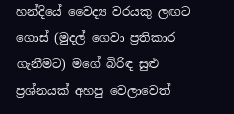හන්දියේ වෛද්‍ය වරයකු ලඟට ගොස් (මුදල් ගෙවා ප්‍රතිකාර ගැනීමට) මගේ බිරිඳ සුළු ප්‍රශ්නයක් අහපු වෙලාවෙත්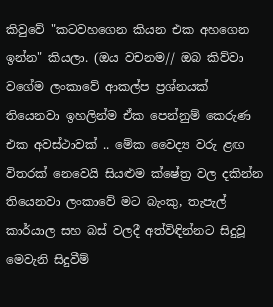කිවුවේ "කටවහගෙන කියන එක අහගෙන ඉන්න" කියලා. (ඔය වචනම// ඔබ කිව්වා වගේම ලංකාවේ ආකල්ප ප්‍රශ්නයක් තියෙනවා ඉහලින්ම ඒක පෙන්නුම් කෙරුණ එක අවස්ථාවක් .. මේක වෛද්‍ය වරු ළඟ විතරක් නෙවෙයි සියළුම ක්ෂේත්‍ර වල දකින්න තියෙනවා ලංකාවේ මට බැංකු, තැපැල් කාර්යාල සහ බස් වලදී අත්විඳින්නට සිදුවූ මෙවැනි සිදුවීම්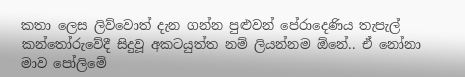කතා ලෙස ලිව්වොත් දැන ගන්න පුළුවන් පේරාදෙණිය තැපැල් කන්තෝරුවේදී සිදුවූ අකටයුත්ත නම් ලියන්නම ඕනේ.. ඒ නෝනා මාව පෝලිමේ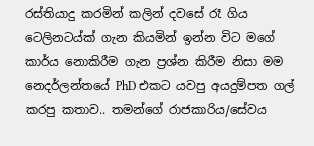රස්තියාදු කරමින් කලින් දවසේ රෑ ගිය ටෙලිනටය්ක් ගැන කියමින් ඉන්න විට මගේ කාර්ය නොකිරීම ගැන ප්‍රශ්න කිරීම නිසා මම නෙදර්ලන්තයේ PhD එකට යවපු අයදුම්පත ගල් කරපු කතාව.. තමන්ගේ රාජකාරිය/සේවය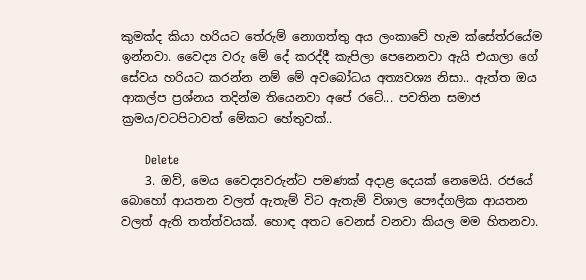කුමක්ද කියා හරියට තේරුම් නොගත්තු අය ලංකාවේ හැම ක්සේත්රයේම ඉන්නවා. වෛද්‍ය වරු මේ දේ කරද්දී කැපිලා පෙනෙනවා ඇයි එයාලා ගේ සේවය හරියට කරන්න නම් මේ අවබෝධය අත්‍යවශ්‍ය නිසා.. ඇත්ත ඔය ආකල්ප ප්‍රශ්නය තදින්ම තියෙනවා අපේ රටේ... පවතින සමාජ ක්‍රමය/වටපිටාවත් මේකට හේතුවක්..

      Delete
    3. ඔව්, මෙය වෛද්‍යවරුන්ට පමණක් අදාළ දෙයක් නෙමෙයි. රජයේ බොහෝ ආයතන වලත් ඇතැම් විට ඇතැම් විශාල පෞද්ගලික ආයතන වලත් ඇති තත්ත්වයක්. හොඳ අතට වෙනස් වනවා කියල මම හිතනවා.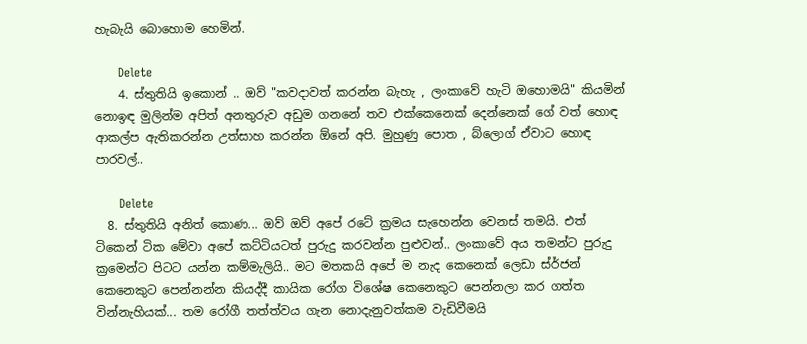හැබැයි බොහොම හෙමින්.

      Delete
    4. ස්තුතියි ඉකොන් .. ඔව් "කවදාවත් කරන්න බැහැ , ලංකාවේ හැටි ඔහොමයි" කියමින් නොඉඳ මුලින්ම අපිත් අනතුරුව අඩුම ගනනේ තව එක්කෙනෙක් දෙන්නෙක් ගේ වත් හොඳ ආකල්ප ඇතිකරන්න උත්සාහ කරන්න ඕනේ අපි. මුහුණු පොත , බ්ලොග් ඒවාට හොඳ පාරවල්..

      Delete
  8. ස්තුතියි අනිත් කොණ... ඔව් ඔව් අපේ රටේ ක්‍රමය සැහෙන්න වෙනස් තමයි. එත් ටිකෙන් ටික මේවා අපේ කට්ටියටත් පුරුදු කරවන්න පුළුවන්.. ලංකාවේ අය තමන්ට පුරුදු ක්‍රමෙන්ට පිටට යන්න කම්මැලියි.. මට මතකයි අපේ ම නැද කෙනෙක් ලෙඩා ස්ර්ජන් කෙනෙකුට පෙන්නන්න කියද්දී කායික රෝග විශේෂ කෙනෙකුට පෙන්නලා කර ගත්ත වින්නැහියක්... තම රෝගී තත්ත්වය ගැන නොදැනුවත්කම වැඩිවීමයි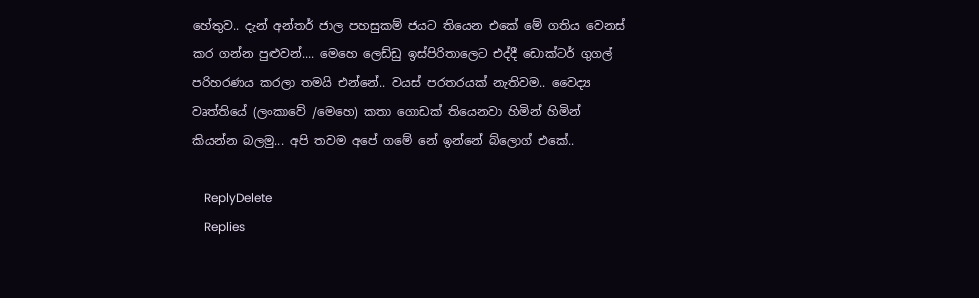හේතුව.. දැන් අන්තර් ජාල පහසුකම් ජයට තියෙන එකේ මේ ගතිය වෙනස් කර ගන්න පුළුවන්.... මෙහෙ ලෙඩ්ඩු ඉස්පිරිතාලෙට එද්දී ඩොක්ටර් ගුගල් පරිහරණය කරලා තමයි එන්නේ.. වයස් පරතරයක් නැතිවම.. වෛද්‍ය වෘත්තියේ (ලංකාවේ /මෙහෙ) කතා ගොඩක් තියෙනවා හිමින් හිමින් කියන්න බලමු... අපි තවම අපේ ගමේ නේ ඉන්නේ බ්ලොග් එකේ..

    ReplyDelete
    Replies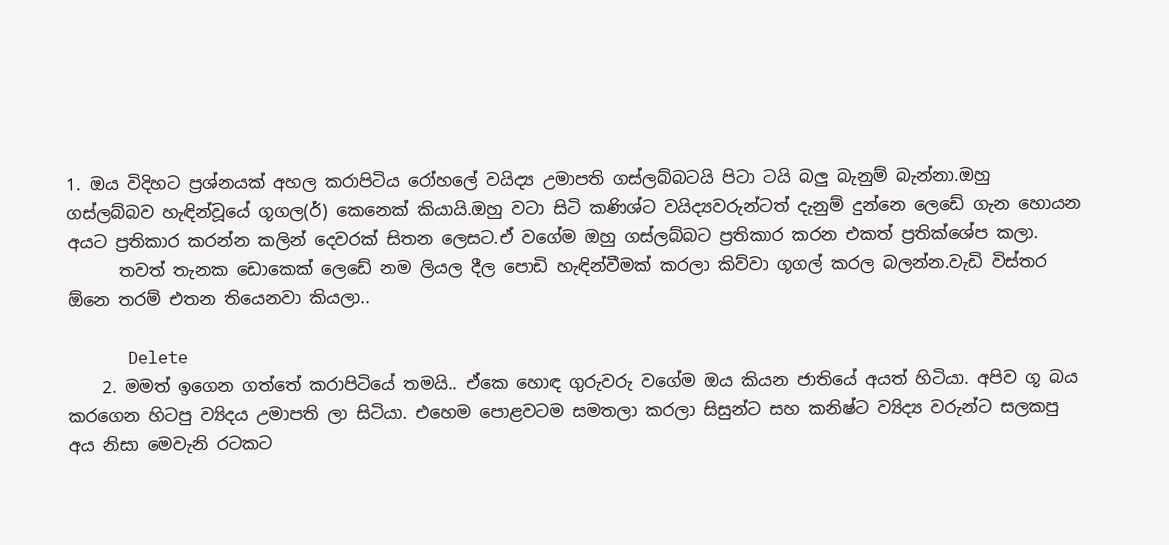1. ඔය විදිහට ප්‍රශ්නයක් අහල කරාපිටිය රෝහලේ වයිද්‍ය උමාපති ගස්ලබ්බටයි පිටා ටයි බලු බැනුම් බැන්නා.ඔහු ගස්ලබ්බව හැඳින්වූයේ ගූගල(ර්) කෙනෙක් කියායි.ඔහු වටා සිටි කණිශ්ට වයිද්‍යවරුන්ටත් දැනුම් දුන්නෙ ලෙඩේ ගැන හොයන අයට ප්‍රතිකාර කරන්න කලින් දෙවරක් සිතන ලෙසට.ඒ වගේම ඔහු ගස්ලබ්බට ප්‍රතිකාර කරන එකත් ප්‍රතික්ශේප කලා.
      තවත් තැනක ඩොකෙක් ලෙඩේ නම ලියල දීල පොඩි හැඳින්වීමක් කරලා කිව්වා ගූගල් කරල බලන්න.වැඩි විස්තර ඕනෙ තරම් එතන තියෙනවා කියලා..

      Delete
    2. මමත් ඉගෙන ගත්තේ කරාපිටියේ තමයි.. ඒකෙ හොඳ ගුරුවරු වගේම ඔය කියන ජාතියේ අයත් හිටියා. අපිව ගූ බය කරගෙන හිටපු ව්‍යිදය උමාපති ලා සිටියා. එහෙම පොළවටම සමතලා කරලා සිසුන්ට සහ කනිෂ්ට ව්‍යිද්‍ය වරුන්ට සලකපු අය නිසා මෙවැනි රටකට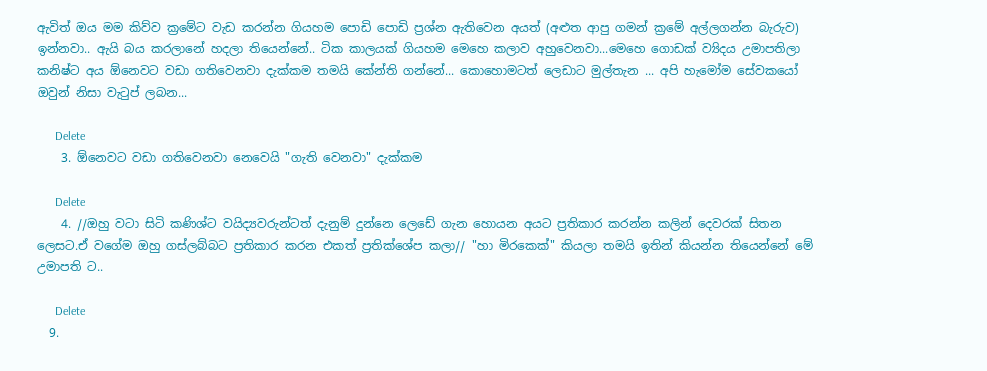ඇවිත් ඔය මම කිව්ව ක්‍රමේට වැඩ කරන්න ගියහම පොඩි පොඩි ප්‍රශ්න ඇතිවෙන අයත් (අළුත ආපු ගමන් ක්‍රමේ අල්ලගන්න බැරුව) ඉන්නවා.. ඇයි බය කරලානේ හදලා තියෙන්නේ.. ටික කාලයක් ගියහම මෙහෙ කලාව අහුවෙනවා...මෙහෙ ගොඩක් ව්‍යිදය උමාපතිලා කනිෂ්ට අය ඕනෙවට වඩා ගතිවෙනවා දැක්කම තමයි කේන්ති ගන්නේ... කොහොමටත් ලෙඩාට මුල්තැන ... අපි හැමෝම සේවකයෝ ඔවුන් නිසා වැටුප් ලබන...

      Delete
    3. ඕනෙවට වඩා ගතිවෙනවා නෙවෙයි "ගැති වෙනවා" දැක්කම

      Delete
    4. //ඔහු වටා සිටි කණිශ්ට වයිද්‍යවරුන්ටත් දැනුම් දුන්නෙ ලෙඩේ ගැන හොයන අයට ප්‍රතිකාර කරන්න කලින් දෙවරක් සිතන ලෙසට.ඒ වගේම ඔහු ගස්ලබ්බට ප්‍රතිකාර කරන එකත් ප්‍රතික්ශේප කලා// "හා මිරකෙක්" කියලා තමයි ඉතින් කියන්න තියෙන්නේ මේ උමාපති ට..

      Delete
  9.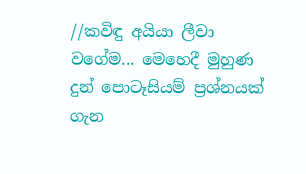//කවිඳු අයියා ලීවා වගේම... මෙහෙදී මුහුණ දුන් පොටෑසියම් ප්‍රශ්නයක් ගැන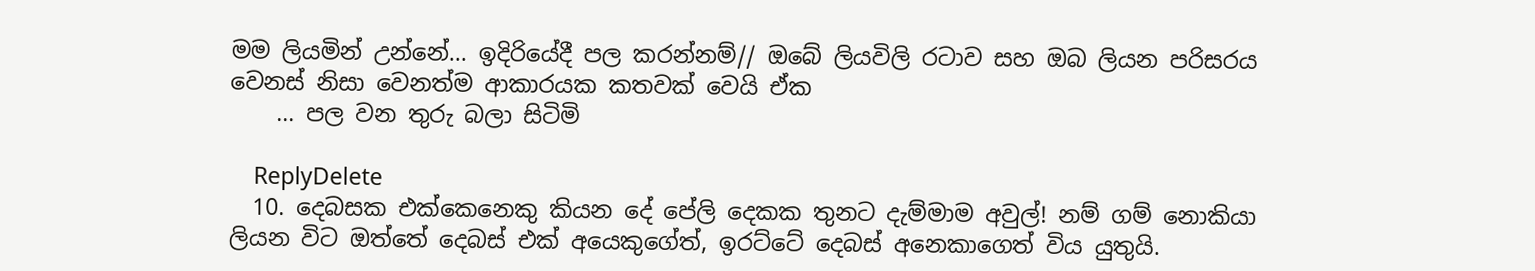මම ලියමින් උන්නේ... ඉදිරියේදී පල කරන්නම්// ඔබේ ලියවිලි රටාව සහ ඔබ ලියන පරිසරය වෙනස් නිසා වෙනත්ම ආකාරයක කතවක් වෙයි ඒක
    ... පල වන තුරු බලා සිටිමි

    ReplyDelete
  10. දෙබසක එක්කෙනෙකු කියන දේ පේලි දෙකක තුනට දැම්මාම අවුල්! නම් ගම් නොකියා ලියන විට ඔත්තේ දෙබස් එක් අයෙකුගේත්, ඉරට්ටේ දෙබස් අනෙකාගෙත් විය යුතුයි.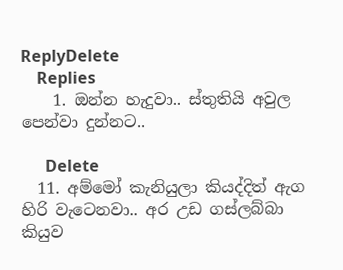ReplyDelete
    Replies
    1. ඔන්න හැදුවා.. ස්තුතියි අවුල පෙන්වා දුන්නට..

      Delete
  11. අම්මෝ කැනියුලා කියද්දිත් ඇග හිරි වැටෙනවා.. අර උඩ ගස්ලබ්බා කියුව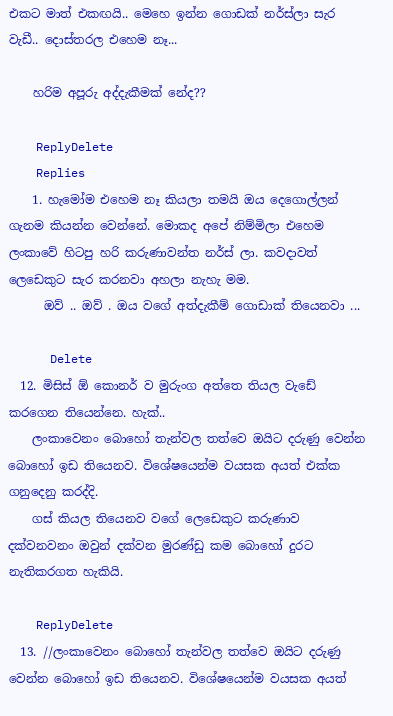එකට මාත් එකඟයි.. මෙහෙ ඉන්න ගොඩක් නර්ස්ලා සැර වැඩී.. දොස්තරල එහෙම නෑ...

    හරිම අපූරු අද්දැකීමක් නේද??

    ReplyDelete
    Replies
    1. හැමෝම එහෙම නෑ කියලා තමයි ඔය දෙගොල්ලන් ගැනම කියන්න වෙන්නේ. මොකද අපේ නිම්මිලා එහෙම ලංකාවේ හිටපු හරි කරුණාවන්ත නර්ස් ලා. කවදාවත් ලෙඩෙකුට සැර කරනවා අහලා නැහැ මම.
      ඔව් .. ඔව් . ඔය වගේ අත්දැකීම් ගොඩාක් තියෙනවා ...

      Delete
  12. මිසිස් ඕ කොනර් ව මුරුංග අත්තෙ තියල වැඩේ කරගෙන තියෙන්නෙ. හැක්..
    ලංකාවෙනං බොහෝ තැන්වල තත්වෙ ඔයිට ‍දරුණු වෙන්න බොහෝ ඉඩ තියෙනව. විශේෂයෙන්ම වයසක අයත් එක්ක ගනුදෙනු කරද්දි.
    ගස් කියල තියෙනව වගේ ලෙඩෙකුට කරුණාව දක්වනවනං ඔවුන් දක්වන මුරණ්ඩු කම බොහෝ දුරට නැතිකරගත හැකියි.

    ReplyDelete
  13. //ලංකාවෙනං බොහෝ තැන්වල තත්වෙ ඔයිට ‍දරුණු වෙන්න බොහෝ ඉඩ තියෙනව. විශේෂයෙන්ම වයසක අයත්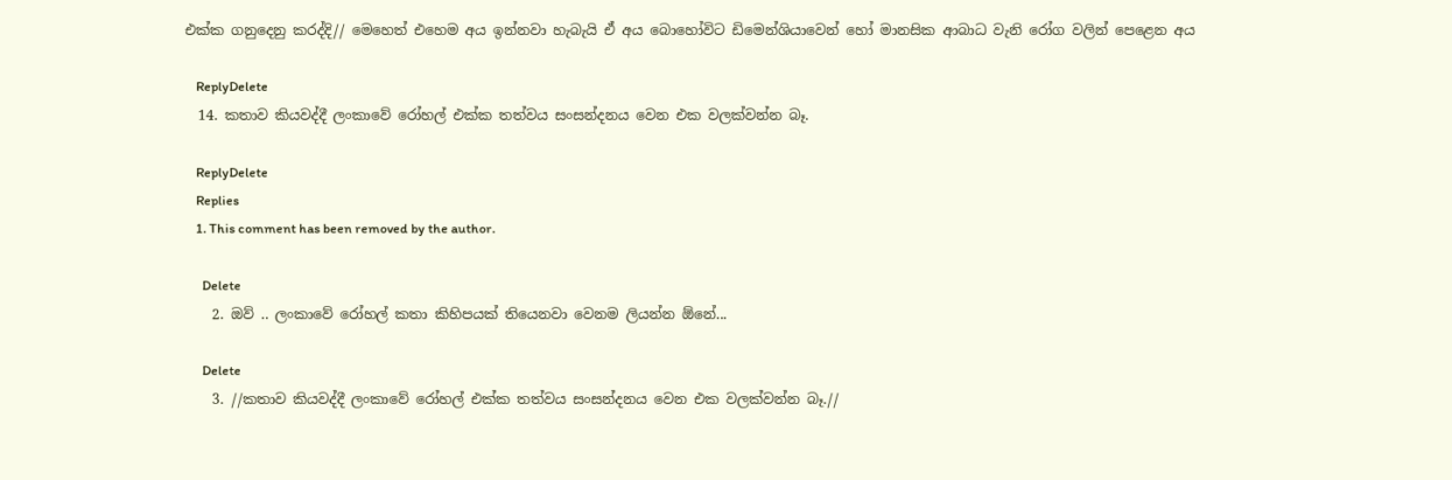එක්ක ගනුදෙනු කරද්දි// මෙහෙත් එහෙම අය ඉන්නවා හැබැයි ඒ අය බොහෝවිට ඩිමෙන්ශියාවෙන් හෝ මානසික ආබාධ වැනි රෝග වලින් පෙළෙන අය

    ReplyDelete
  14. කතාව කියවද්දී ලංකාවේ රෝහල් එක්ක තත්වය සංසන්දනය වෙන එක වලක්වන්න බෑ.

    ReplyDelete
    Replies
    1. This comment has been removed by the author.

      Delete
    2. ඔව් .. ලංකාවේ රෝහල් කතා කිහිපයක් තියෙනවා වෙනම ලියන්න ඕනේ...

      Delete
    3. //කතාව කියවද්දී ලංකාවේ රෝහල් එක්ක තත්වය සංසන්දනය වෙන එක වලක්වන්න බෑ.//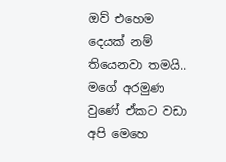ඔව් එහෙම දෙයක් නම් තියෙනවා තමයි.. මගේ අරමුණ වුණේ ඒකට වඩා අපි මෙහෙ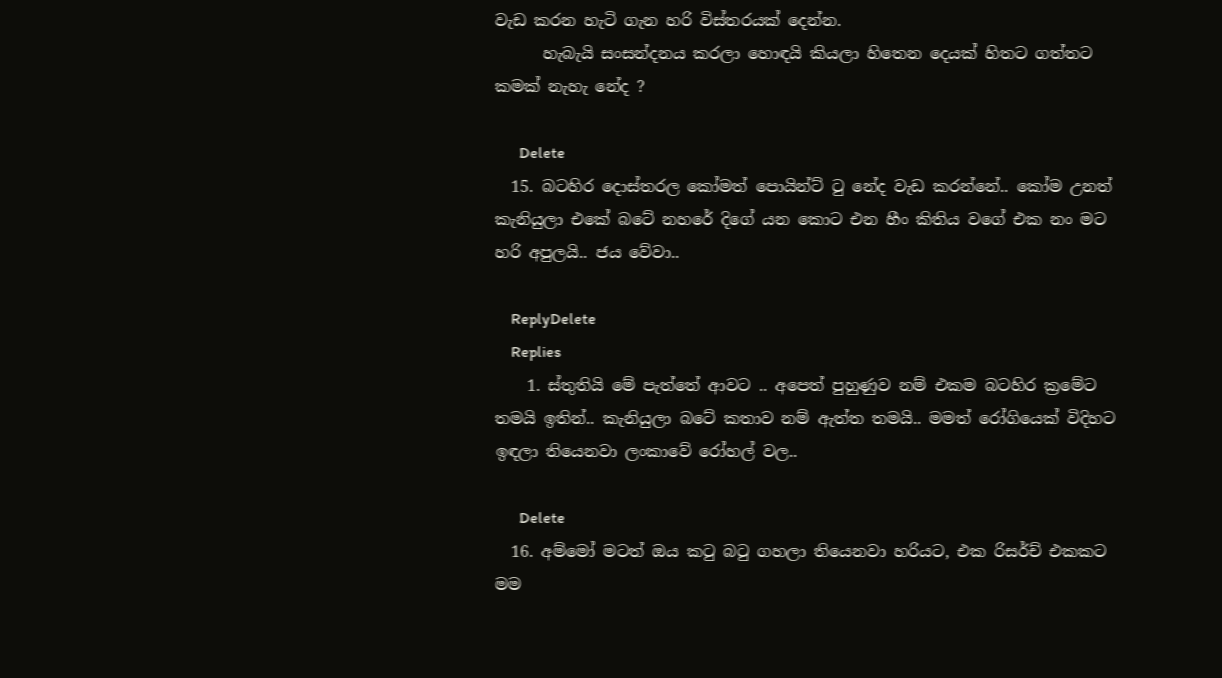වැඩ කරන හැටි ගැන හරි විස්තරයක් දෙන්න.
      හැබැයි සංසන්දනය කරලා හොඳයි කියලා හිතෙන දෙයක් හිතට ගත්තට කමක් නැහැ නේද ?

      Delete
  15. බටහිර දොස්තරල කෝමත් පොයින්ට් ටු නේද වැඩ කරන්නේ.. කෝම උනත් කැනියුලා එකේ බටේ නහරේ දිගේ යන කොට එන හීං කිතිය වගේ එක නං මට හරි අපුලයි.. ජය වේවා..

    ReplyDelete
    Replies
    1. ස්තුතියි මේ පැත්තේ ආවට .. අපෙත් පුහුණුව නම් එකම බටහිර ක්‍රමේට තමයි ඉතින්.. කැනියුලා බටේ කතාව නම් ඇත්ත තමයි.. මමත් රෝගියෙක් විදිහට ඉඳලා තියෙනවා ලංකාවේ රෝහල් වල..

      Delete
  16. අම්මෝ මටත් ඔය කටු බටු ගහලා තියෙනවා හරියට, එක රිසර්ච් එකකට මම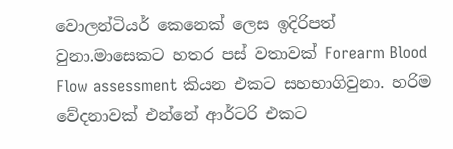වොලන්ටියර් කෙනෙක් ලෙස ඉදිරිපත් වුනා.මාසෙකට හතර පස් වතාවක් Forearm Blood Flow assessment කියන එකට සහභාගිවුනා. හරිම වේදනාවක් එන්නේ ආර්ටරි එකට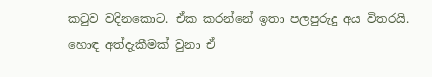කටුව වදිනකොට. ඒක කරන්නේ ඉතා පලපුරුදු අය විතරයි. හොඳ අත්දැකීමක් වුනා ඒ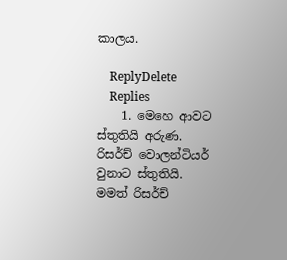කාලය.

    ReplyDelete
    Replies
    1. මෙහෙ ආවට ස්තුතියි අරුණ. රිසර්ච් වොලන්ටියර් වුනාට ස්තුතියි. මමත් රිසර්ච්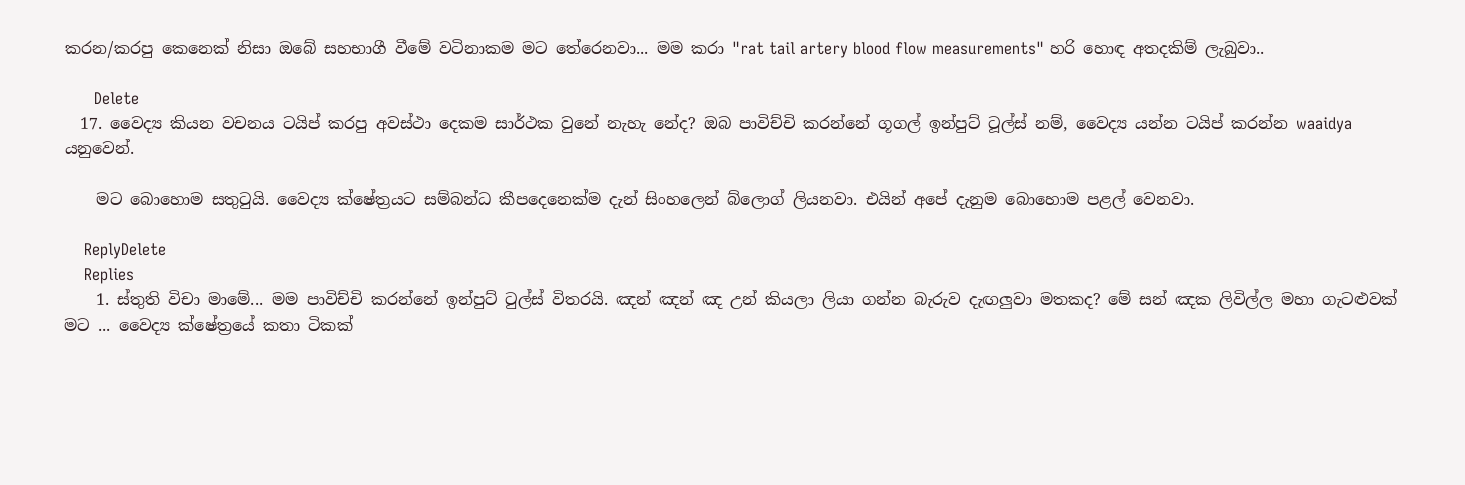කරන/කරපු කෙනෙක් නිසා ඔබේ සහභාගී වීමේ වටිනාකම මට තේරෙනවා... මම කරා "rat tail artery blood flow measurements" හරි හොඳ අතදකිම් ලැබුවා..

      Delete
  17. වෛද්‍ය කියන වචනය ටයිප් කරපු අවස්ථා දෙකම සාර්ථක වුනේ නැහැ නේද? ඔබ පාවිච්චි කරන්නේ ගූගල් ඉන්පුට් ටූල්ස් නම්, වෛද්‍ය යන්න ටයිප් කරන්න waaidya යනුවෙන්.

    මට බොහොම සතුටුයි. වෛද්‍ය ක්ෂේත්‍රයට සම්බන්ධ කීපදෙනෙක්ම දැන් සිංහලෙන් බ්ලොග් ලියනවා. එයින් අපේ දැනුම බොහොම පළල් වෙනවා.

    ReplyDelete
    Replies
    1. ස්තුති විචා මාමේ... මම පාවිච්චි කරන්නේ ඉන්පුට් ටුල්ස් විතරයි. ඤන් ඤන් ඤ උන් කියලා ලියා ගන්න බැරුව දැඟලුවා මතකද? මේ සන් ඤක ලිවිල්ල මහා ගැටළුවක් මට ... වෛද්‍ය ක්ෂේත්‍රයේ කතා ටිකක්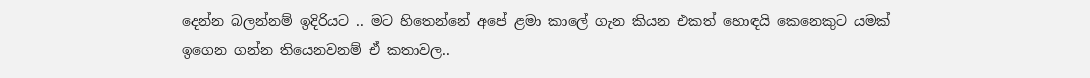දෙන්න බලන්නම් ඉදිරියට .. මට හිතෙන්නේ අපේ ළමා කාලේ ගැන කියන එකත් හොඳයි කෙනෙකුට යමක් ඉගෙන ගන්න තියෙනවනම් ඒ කතාවල..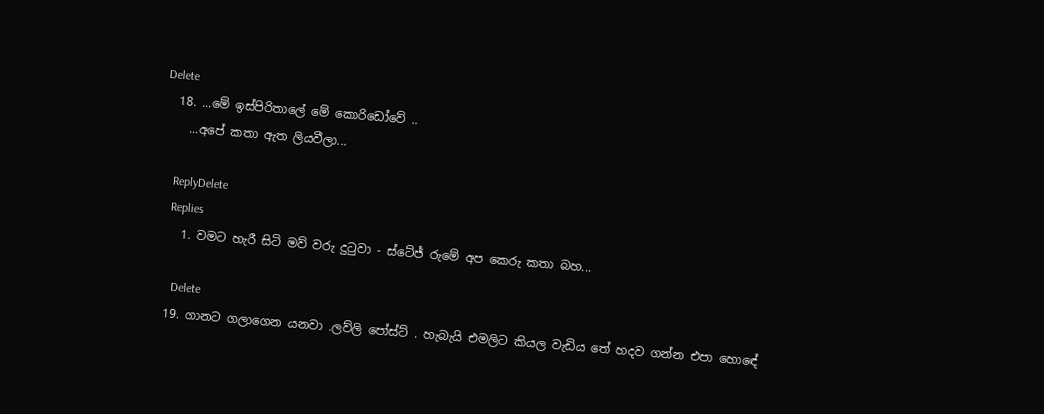Delete
  18. ...මේ ඉස්පිරිතාලේ මේ කොරිඩෝවේ ..
    ...අපේ කතා ඇත ලියවීලා...

    ReplyDelete
    Replies
    1. වමට හැරී සිටි මව් වරු දුටුවා - ස්ටේජ් රුමේ අප කෙරු කතා බහ...

      Delete
  19. ගානට ගලාගෙන යනවා .ලව්ලි පෝස්ට් . හැබැයි එමලිට කියල වැඩිය තේ හදව ගන්න එපා හොඳේ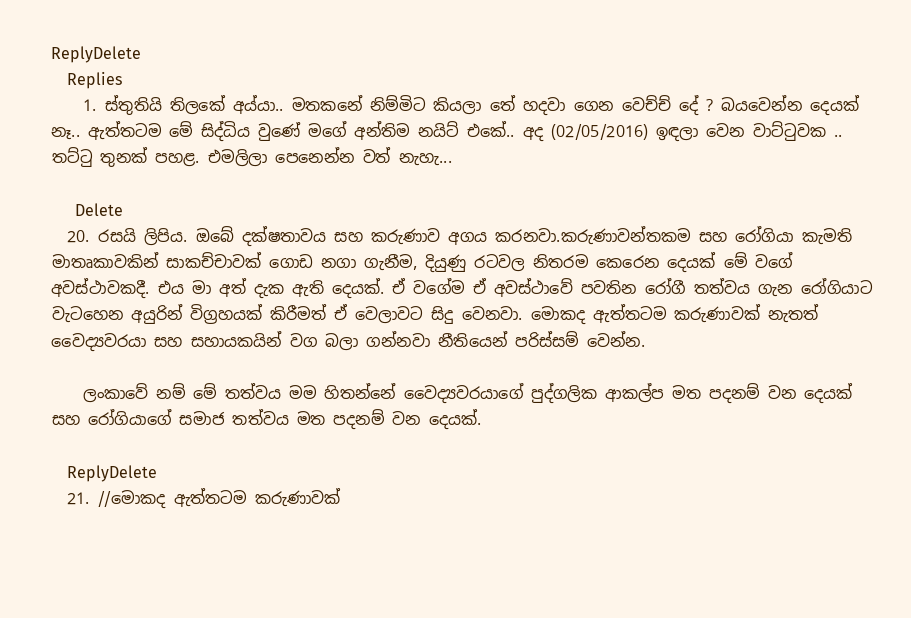ReplyDelete
    Replies
    1. ස්තුතියි තිලකේ අය්යා.. මතකනේ නිම්මිට කියලා තේ හදවා ගෙන වෙච්ච් දේ ? බයවෙන්න දෙයක් නෑ.. ඇත්තටම මේ සිද්ධිය වුණේ මගේ අන්තිම නයිට් එකේ.. අද (02/05/2016) ඉඳලා වෙන වාට්ටුවක .. තට්ටු තුනක් පහළ. එමලිලා පෙනෙන්න වත් නැහැ...

      Delete
  20. රසයි ලිපිය. ඔබේ දක්ෂතාවය සහ කරුණාව අගය කරනවා.කරුණාවන්තකම සහ රෝගියා කැමති මාතෘකාවකින් සාකච්චාවක් ගොඩ නගා ගැනීම, දියුණු රටවල නිතරම කෙරෙන දෙයක් මේ වගේ අවස්ථාවකදී. එය මා අත් දැක ඇති දෙයක්. ඒ වගේම ඒ අවස්ථාවේ පවතින රෝගී තත්වය ගැන රෝගියාට වැටහෙන අයුරින් විග්‍රහයක් කිරීමත් ඒ වෙලාවට සිදු වෙනවා. මොකද ඇත්තටම කරුණාවක් නැතත් වෛද්‍යවරයා සහ සහායකයින් වග බලා ගන්නවා නීතියෙන් පරිස්සම් වෙන්න.

    ලංකාවේ නම් මේ තත්වය මම හිතන්නේ වෛද්‍යවරයාගේ පුද්ගලික ආකල්ප මත පදනම් වන දෙයක් සහ රෝගියාගේ සමාජ තත්වය මත පදනම් වන දෙයක්.

    ReplyDelete
  21. //මොකද ඇත්තටම කරුණාවක්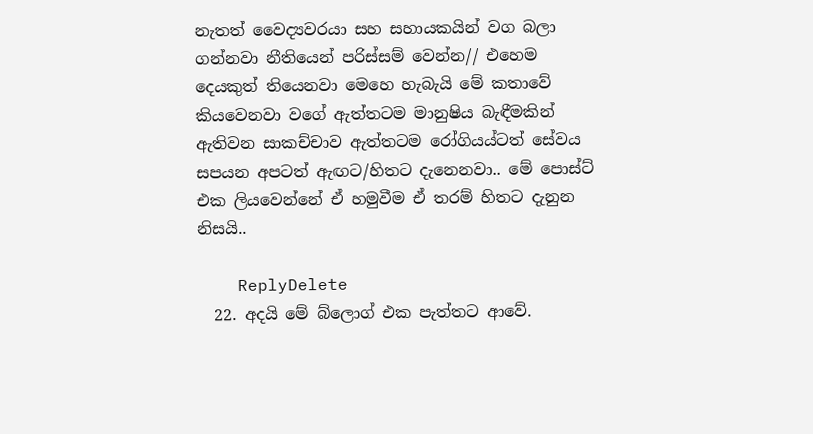නැතත් වෛද්‍යවරයා සහ සහායකයින් වග බලා ගන්නවා නීතියෙන් පරිස්සම් වෙන්න// එහෙම දෙයකුත් තියෙනවා මෙහෙ හැබැයි මේ කතාවේ කියවෙනවා වගේ ඇත්තටම මානුෂිය බැඳීමකින් ඇතිවන සාකච්චාව ඇත්තටම රෝගියය්ටත් සේවය සපයන අපටත් ඇඟට/හිතට දැනෙනවා.. මේ පොස්ට් එක ලියවෙන්නේ ඒ හමුවීම ඒ තරම් හිතට දැනුන නිසයි..

    ReplyDelete
  22. අදයි මේ බ්ලොග් එක පැත්තට ආවේ.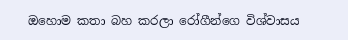ඔහොම කතා බහ කරලා රෝගීන්ගෙ විශ්වාසය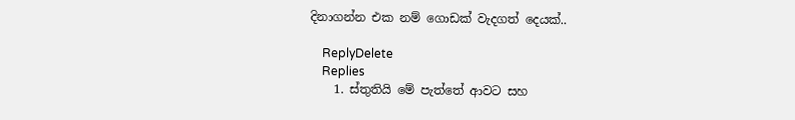දිනාගන්න එක නම් ගොඩක් වැදගත් දෙයක්..

    ReplyDelete
    Replies
    1. ස්තුතියි මේ පැත්තේ ආවට සහ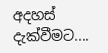අදහස් දැක්වීමට....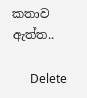කතාව ඇත්ත..

      Delete